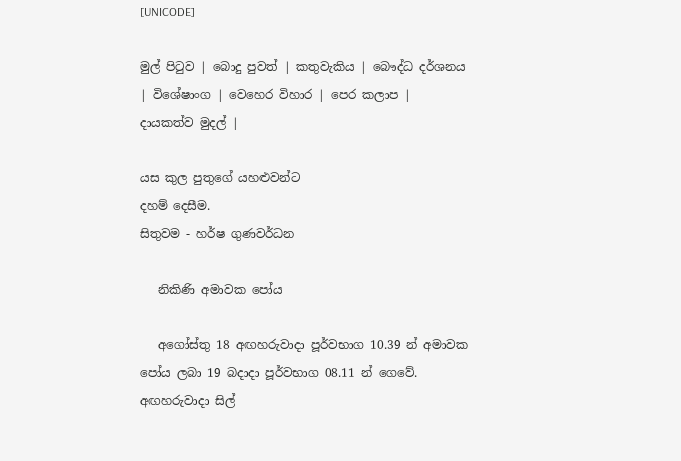[UNICODE]

මුල් පිටුව | බොදු පුවත් | කතුවැකිය | බෞද්ධ දර්ශනය | විශේෂාංග | වෙහෙර විහාර | පෙර කලාප | දායකත්ව මුදල් |

යස කුල පුතුගේ යහළුවන්ට
දහම් දෙසීම.
සිතුවම - හර්ෂ ගුණවර්ධන

   නිකිණි අමාවක පෝය

   අගෝස්තු 18 අඟහරුවාදා පූර්වභාග 10.39 න් අමාවක පෝය ලබා 19 බදාදා පූර්වභාග 08.11 න් ගෙවේ.
අඟහරුවාදා සිල්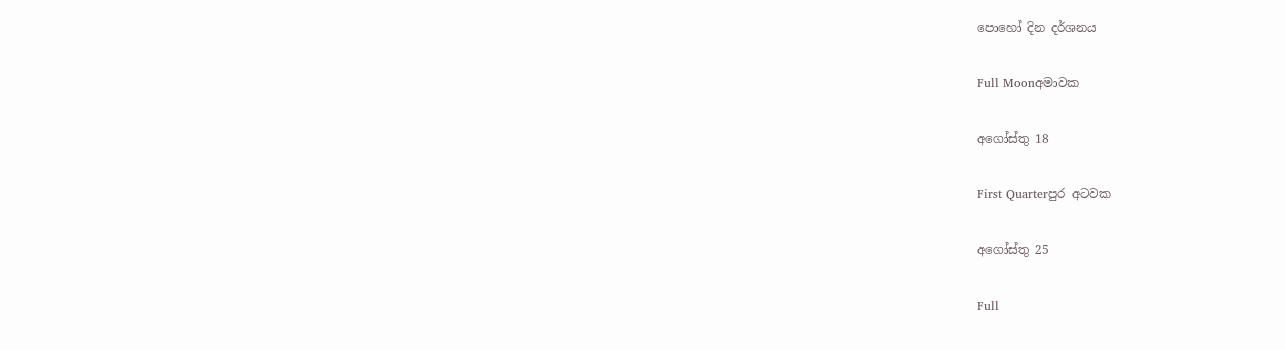පොහෝ දින දර්ශනය

Full Moonඅමාවක

අගෝස්තු 18

First Quarterපුර අටවක

අගෝස්තු 25

Full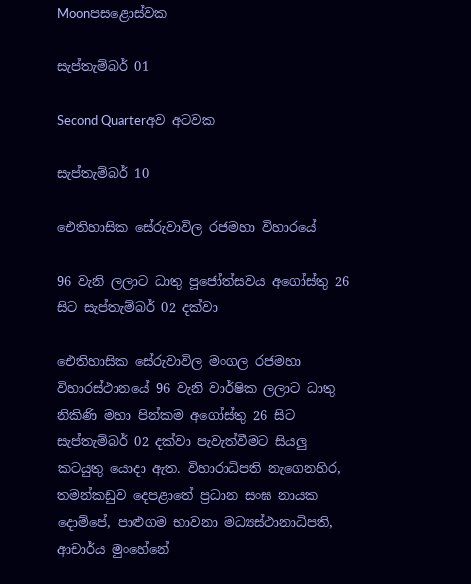Moonපසළොස්වක

සැප්තැම්බර් 01

Second Quarterඅව අටවක

සැප්තැම්බර් 10

ඓතිහාසික සේරුවාවිල රජමහා විහාරයේ

96 වැනි ලලාට ධාතු පූජෝත්සවය අගෝස්තු 26 සිට සැප්තැම්බර් 02 දක්වා

ඓතිහාසික සේරුවාවිල මංගල රජමහා විහාරස්ථානයේ 96 වැනි වාර්ෂික ලලාට ධාතු නිකිණි මහා පින්කම අගෝස්තු 26 සිට සැප්තැම්බර් 02 දක්වා පැවැත්වීමට සියලු කටයුතු යොදා ඇත. විහාරාධිපති නැගෙනහිර, තමන්කඩුව දෙපළාතේ ප්‍රධාන සංඝ නායක දොම්පේ, පාළුගම භාවනා මධ්‍යස්ථානාධිපති, ආචාර්ය මුංහේනේ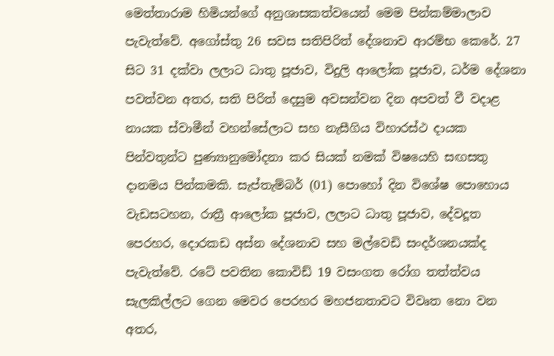මෙත්තාරාම හිමියන්ගේ අනුශාසකත්වයෙන් මෙම පින්කම්මාලාව පැවැත්වේ. අගෝස්තු 26 සවස සතිපිරිත් දේශනාව ආරම්භ කෙරේ. 27 සිට 31 දක්වා ලලාට ධාතු පූජාව, විදුලි ආලෝක පූජාව, ධර්ම දේශනා පවත්වන අතර, සති පිරිත් දෙසුම අවසන්වන දින අපවත් වී වදාළ නායක ස්වාමීන් වහන්සේලාට සහ නැසීගිය විහාරස්ථ දායක පින්වතුන්ට පුණ්‍යානුමෝදනා කර සියක් නමක් විෂයෙහි සඟසතු දානමය පින්කමකි. සැප්තැම්බර් (01) පොහෝ දින විශේෂ පොහොය වැඩසටහන, රාත්‍රී ආලෝක පූජාව, ලලාට ධාතු පූජාව, දේවදූත පෙරහර, දොරකඩ අස්න දේශනාව සහ මල්වෙඩි සංදර්ශනයක්ද පැවැත්වේ. රටේ පවතින කොවිඩ් 19 වසංගත රෝග තත්ත්වය සැලකිල්ලට ගෙන මෙවර පෙරහර මහජනතාවට විවෘත නො වන අතර,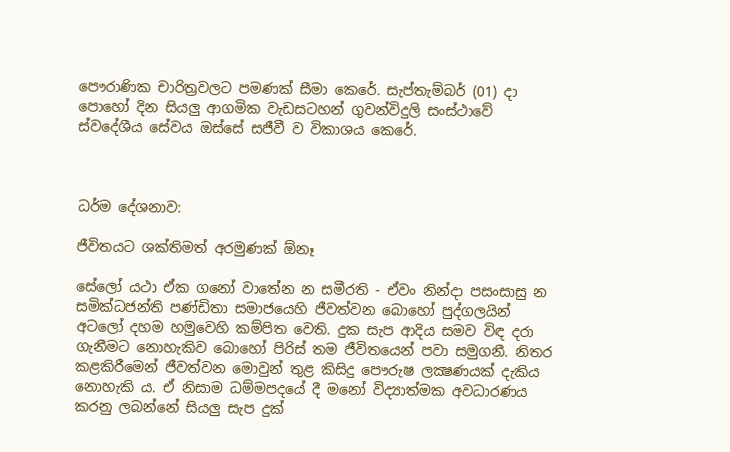පෞරාණික චාරිත්‍රවලට පමණක් සීමා කෙරේ. සැප්තැම්බර් (01) දා පොහෝ දින සියලු ආගමික වැඩසටහන් ගුවන්විදුලි සංස්ථාවේ ස්වදේශීය සේවය ඔස්සේ සජීවී ව විකාශය කෙරේ.



ධර්ම දේශනාව:

ජීවිතයට ශක්තිමත් අරමුණක් ඕනෑ

සේලෝ යථා ඒක ගනෝ වාතේන න සමීරති - ඒවං නින්දා පසංසාසු න සමික්‍ධජන්ති පණ්ඩිතා සමාජයෙහි ජීවත්වන බොහෝ පුද්ගලයින් අටලෝ දහම හමුවෙහි කම්පිත වෙති. දුක සැප ආදිය සමව විඳ දරා ගැනීමට නොහැකිව බොහෝ පිරිස් තම ජීවිතයෙන් පවා සමුගනී. නිතර කළකිරීමෙන් ජීවත්වන මොවුන් තුළ කිසිදු පෞරුෂ ලක්‍ෂණයක් දැකිය නොහැකි ය. ඒ නිසාම ධම්මපදයේ දී මනෝ විද්‍යාත්මක අවධාරණය කරනු ලබන්නේ සියලු සැප දුක්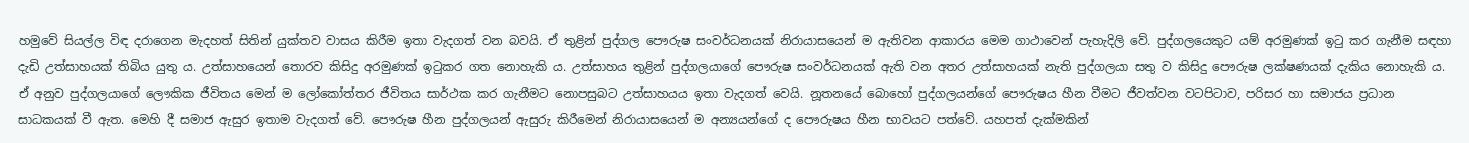හමුවේ සියල්ල විඳ දරාගෙන මැදහත් සිතින් යුක්තව වාසය කිරීම ඉතා වැදගත් වන බවයි. ඒ තුළින් පුද්ගල පෞරුෂ සංවර්ධනයක් නිරායාසයෙන් ම ඇතිවන ආකාරය මෙම ගාථාවෙන් පැහැදිලි වේ. පුද්ගලයෙකුට යම් අරමුණක් ඉටු කර ගැනීම සඳහා දැඩි උත්සාහයක් තිබිය යුතු ය. උත්සාහයෙන් තොරව කිසිදු අරමුණක් ඉටුකර ගත නොහැකි ය. උත්සාහය තුළින් පුද්ගලයාගේ පෞරුෂ සංවර්ධනයක් ඇති වන අතර උත්සාහයක් නැති පුද්ගලයා සතු ව කිසිදු පෞරුෂ ලක්ෂණයක් දැකිය නොහැකි ය. ඒ අනුව පුද්ගලයාගේ ලෞකික ජීවිතය මෙන් ම ලෝකෝත්තර ජීවිතය සාර්ථක කර ගැනීමට නොපසුබට උත්සාහයය ඉතා වැදගත් වෙයි. නූතනයේ බොහෝ පුද්ගලයන්ගේ පෞරුෂය හීන වීමට ජීවත්වන වටපිටාව, පරිසර හා සමාජය ප්‍රධාන සාධකයක් වී ඇත. මෙහි දී සමාජ ඇසුර ඉතාම වැදගත් වේ. පෞරුෂ හීන පුද්ගලයන් ඇසුරු කිරීමෙන් නිරායාසයෙන් ම අන්‍යයන්ගේ ද පෞරුෂය හීන භාවයට පත්වේ. යහපත් දැක්මකින්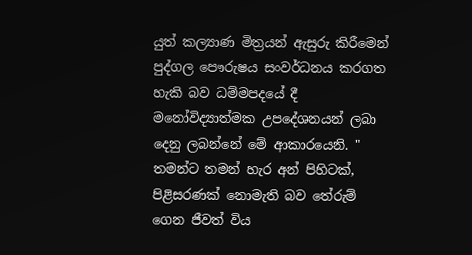යුත් කල්‍යාණ මිත්‍රයන් ඇසුරු කිරීමෙන් පුද්ගල පෞරුෂය සංවර්ධනය කරගත හැකි බව ධම්මපදයේ දී මනෝවිද්‍යාත්මක උපදේශනයන් ලබා දෙනු ලබන්නේ මේ ආකාරයෙනි. " තමන්ට තමන් හැර අන් පිහිටක්, පිළිසරණක් නොමැති බව තේරුම් ගෙන ජීවත් විය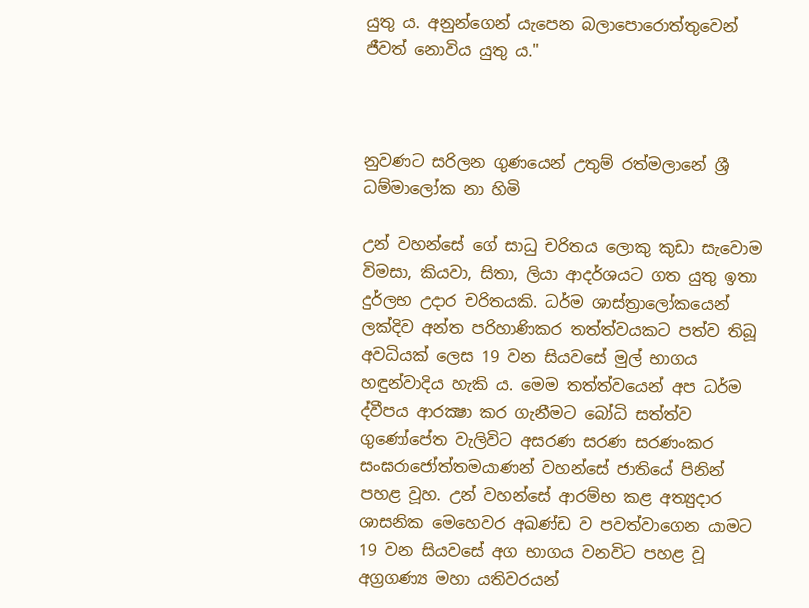යුතු ය. අනුන්ගෙන් යැපෙන බලාපොරොත්තුවෙන් ජීවත් නොවිය යුතු ය."



නුවණට සරිලන ගුණයෙන් උතුම් රත්මලානේ ශ්‍රී ධම්මාලෝක නා හිමි

උන් වහන්සේ ගේ සාධු චරිතය ලොකු කුඩා සැවොම විමසා, කියවා, සිතා, ලියා ආදර්ශයට ගත යුතු ඉතා දුර්ලභ උදාර චරිතයකි. ධර්ම ශාස්ත්‍රාලෝකයෙන් ලක්දිව අන්ත පරිහාණිකර තත්ත්වයකට පත්ව තිබූ අවධියක් ලෙස 19 වන සියවසේ මුල් භාගය හඳුන්වාදිය හැකි ය. මෙම තත්ත්වයෙන් අප ධර්ම ද්වීපය ආරක්‍ෂා කර ගැනීමට බෝධි සත්ත්ව ගුණෝපේත වැලිවිට අසරණ සරණ සරණංකර සංඝරාජෝත්තමයාණන් වහන්සේ ජාතියේ පිනින් පහළ වූහ. උන් වහන්සේ ආරම්භ කළ අත්‍යුදාර ශාසනික මෙහෙවර අඛණ්ඩ ව පවත්වාගෙන යාමට 19 වන සියවසේ අග භාගය වනවිට පහළ වූ අග්‍රගණ්‍ය මහා යතිවරයන්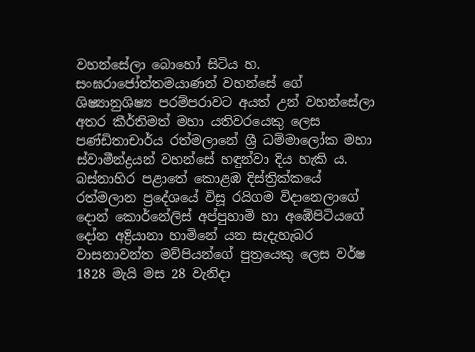වහන්සේලා බොහෝ සිටිය හ. සංඝරාජෝත්තමයාණන් වහන්සේ ගේ ශිෂ්‍යානුශිෂ්‍ය පරම්පරාවට අයත් උන් වහන්සේලා අතර කීර්තිමත් මහා යතිවරයෙකු ලෙස පණ්ඩිතාචාර්ය රත්මලානේ ශ්‍රී ධම්මාලෝක මහා ස්වාමීන්ද්‍රයන් වහන්සේ හඳුන්වා දිය හැකි ය. බස්නාහිර පළාතේ කොළඹ දිස්ත්‍රික්කයේ රත්මලාන ප්‍රදේශයේ විසූ රයිගම විදානෙලාගේ දොන් කොර්නේලිස් අප්පුහාමි හා අඹේපිටියගේ දෝන අද්‍රියානා හාමිනේ යන සැදැහැබර වාසනාවන්ත මව්පියන්ගේ පුත්‍රයෙකු ලෙස වර්ෂ 1828 මැයි මස 28 වැනිදා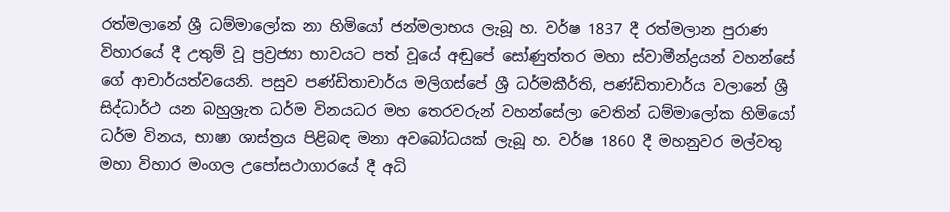රත්මලානේ ශ්‍රී ධම්මාලෝක නා හිමියෝ ජන්මලාභය ලැබූ හ. වර්ෂ 1837 දී රත්මලාන පුරාණ විහාරයේ දී උතුම් වූ ප්‍රව්‍රජ්‍යා භාවයට පත් වූයේ අඬුපේ සෝණුත්තර මහා ස්වාමීන්ද්‍රයන් වහන්සේ ගේ ආචාර්යත්වයෙනි. පසුව පණ්ඩිතාචාර්ය මලිගස්පේ ශ්‍රී ධර්මකීර්ති, පණ්ඩිතාචාර්ය වලානේ ශ්‍රී සිද්ධාර්ථ යන බහුශ්‍රැත ධර්ම විනයධර මහ තෙරවරුන් වහන්සේලා වෙතින් ධම්මාලෝක හිමියෝ ධර්ම විනය, භාෂා ශාස්ත්‍රය පිළිබඳ මනා අවබෝධයක් ලැබූ හ. වර්ෂ 1860 දී මහනුවර මල්වතු මහා විහාර මංගල උපෝසථාගාරයේ දී අධි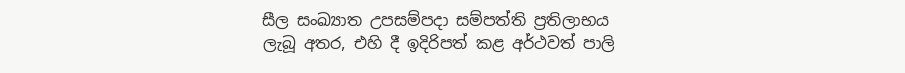සීල සංඛ්‍යාත උපසම්පදා සම්පත්ති ප්‍රතිලාභය ලැබූ අතර, එහි දී ඉදිරිපත් කළ අර්ථවත් පාලි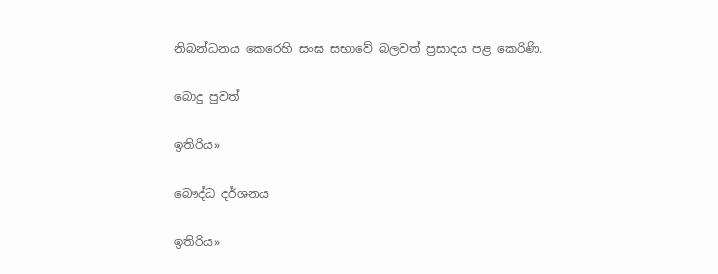නිබන්ධනය කෙරෙහි සංඝ සභාවේ බලවත් ප්‍රසාදය පළ කෙරිණි.

බොදු පුවත්

ඉතිරිය»

බෞද්ධ දර්ශනය

ඉතිරිය»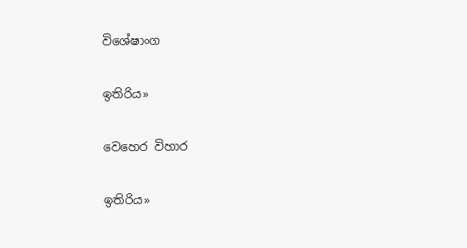විශේෂාංග

ඉතිරිය»

වෙහෙර විහාර

ඉතිරිය»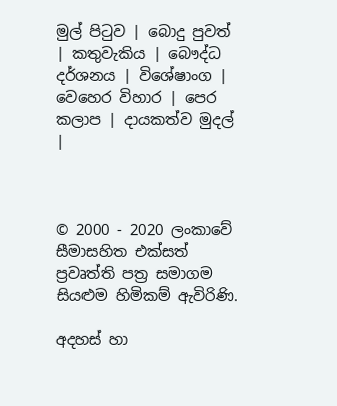මුල් පිටුව | බොදු පුවත් | කතුවැකිය | බෞද්ධ දර්ශනය | විශේෂාංග | වෙහෙර විහාර | පෙර කලාප | දායකත්ව මුදල් |



© 2000 - 2020 ලංකාවේ සීමාසහිත එක්සත් ප්‍රවෘත්ති පත්‍ර සමාගම
සියළුම හිමිකම් ඇවිරිණි.

අදහස් හා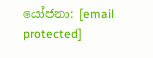යෝජනා: [email protected]